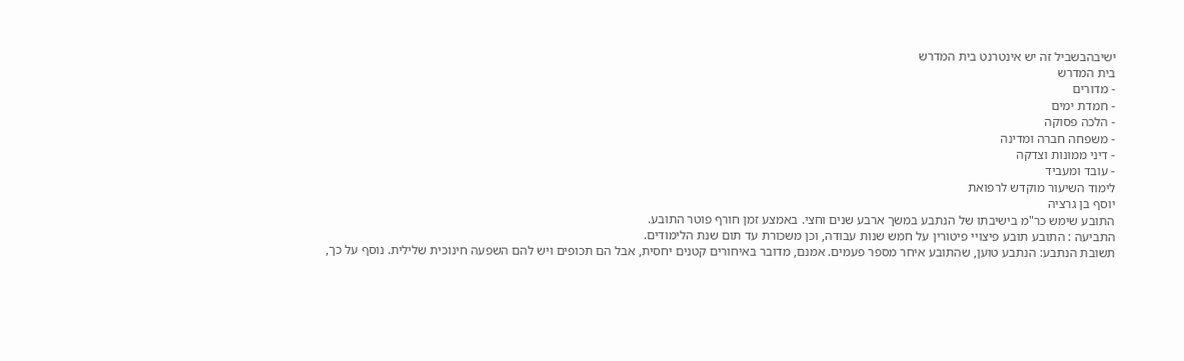ישיבהבשביל זה יש אינטרנט בית המדרש
בית המדרש
- מדורים
- חמדת ימים
- הלכה פסוקה
- משפחה חברה ומדינה
- דיני ממונות וצדקה
- עובד ומעביד
לימוד השיעור מוקדש לרפואת
יוסף בן גרציה
התובע שימש כר"מ בישיבתו של הנתבע במשך ארבע שנים וחצי. באמצע זמן חורף פוטר התובע.
התביעה : התובע תובע פיצויי פיטורין על חמש שנות עבודה, וכן משכורת עד תום שנת הלימודים.
תשובת הנתבע: הנתבע טוען, שהתובע איחר מספר פעמים. אמנם, מדובר באיחורים קטנים יחסית, אבל הם תכופים ויש להם השפעה חינוכית שלילית. נוסף על כך,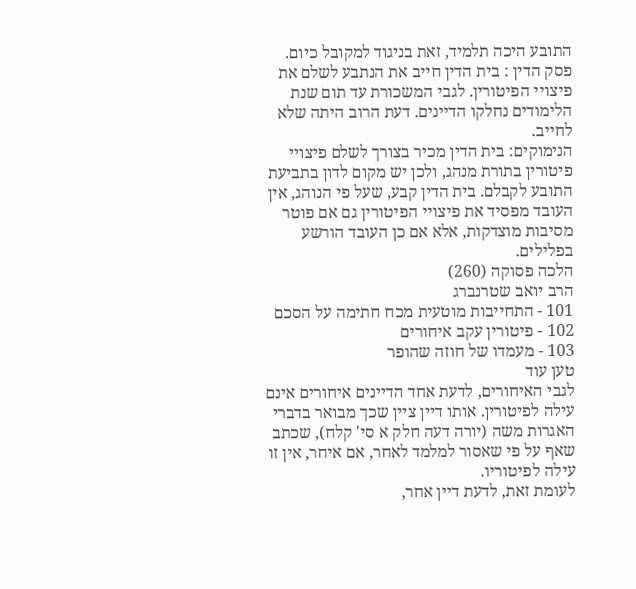התובע היכה תלמיד, זאת בניגוד למקובל כיום.
פסק הדין : בית הדין חייב את הנתבע לשלם את פיצויי הפיטורין. לגבי המשכורת עד תום שנת הלימודים נחלקו הדיינים. דעת הרוב היתה שלא לחייב.
הנימוקים: בית הדין מכיר בצורך לשלם פיצויי פיטורין בתורת מנהג, ולכן יש מקום לדון בתביעת התובע לקבלם. בית הדין קבע, שעל פי הנוהג, אין העובד מפסיד את פיצויי הפיטורין גם אם פוטר מסיבות מוצדקות, אלא אם כן העובד הורשע בפלילים.
הלכה פסוקה (260)
הרב יואב שטרנברג
101 - התחייבות מוטעית מכח חתימה על הסכם
102 - פיטורין עקב איחורים
103 - מעמדו של חוזה שהופר
טען עוד
לגבי האיחורים, לדעת אחד הדיינים איחורים אינם עילה לפיטורין. אותו דיין ציין שכך מבואר בדברי האגרות משה (יורה דעה חלק א סי' קלח), שכתב שאף על פי שאסור למלמד לאחר, אם איחר, אין זו עילה לפיטוריו.
לעומת זאת, לדעת דיין אחר,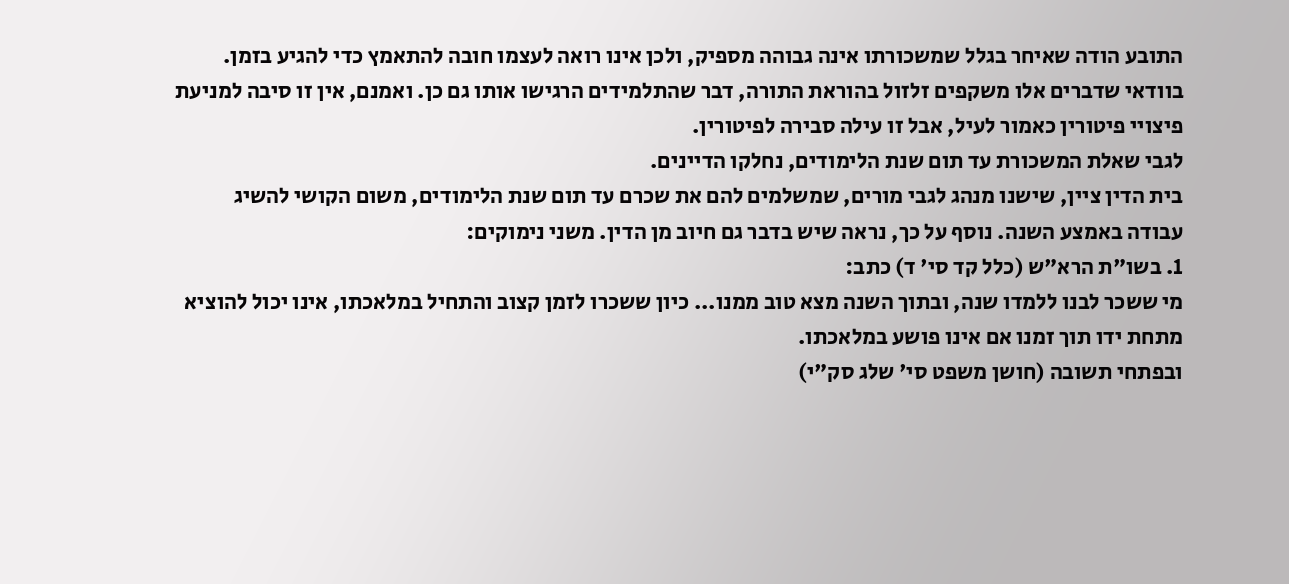התובע הודה שאיחר בגלל שמשכורתו אינה גבוהה מספיק, ולכן אינו רואה לעצמו חובה להתאמץ כדי להגיע בזמן. בוודאי שדברים אלו משקפים זלזול בהוראת התורה, דבר שהתלמידים הרגישו אותו גם כן. ואמנם, אין זו סיבה למניעת פיצויי פיטורין כאמור לעיל, אבל זו עילה סבירה לפיטורין.
לגבי שאלת המשכורת עד תום שנת הלימודים, נחלקו הדיינים.
בית הדין ציין, שישנו מנהג לגבי מורים, שמשלמים להם את שכרם עד תום שנת הלימודים, משום הקושי להשיג עבודה באמצע השנה. נוסף על כך, נראה שיש בדבר גם חיוב מן הדין. משני נימוקים:
1. בשו"ת הרא"ש (כלל קד סי' ד) כתב:
מי ששכר לבנו ללמדו שנה, ובתוך השנה מצא טוב ממנו... כיון ששכרו לזמן קצוב והתחיל במלאכתו, אינו יכול להוציא מתחת ידו תוך זמנו אם אינו פושע במלאכתו.
ובפתחי תשובה (חושן משפט סי' שלג סק"י)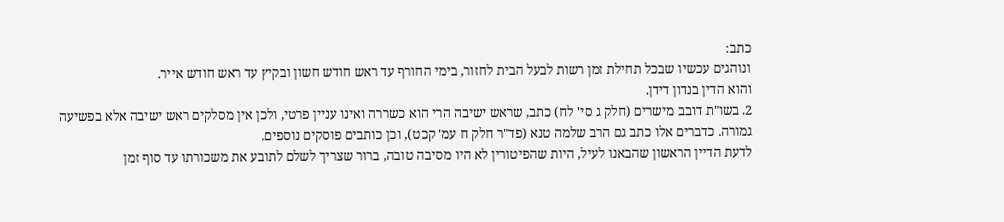כתב:
ונוהגים עכשיו שבכל תחילת זמן רשות לבעל הבית לחזור, בימי החורף עד ראש חודש חשון ובקיץ עד ראש חודש אייר.
והוא הדין בנדון דידן.
2. בשו"ת דובב מישרים (חלק ג סי' לח) כתב, שראש ישיבה הרי הוא כשררה ואינו עניין פרטי, ולכן אין מסלקים ראש ישיבה אלא בפשיעה גמורה. כדברים אלו כתב גם הרב שלמה טנא (פד"ר חלק ח עמ' קכט), וכן כותבים פוסקים נוספים.
לדעת הדיין הראשון שהבאנו לעיל, היות שהפיטורין לא היו מסיבה טובה, ברור שצריך לשלם לתובע את משכורתו עד סוף זמן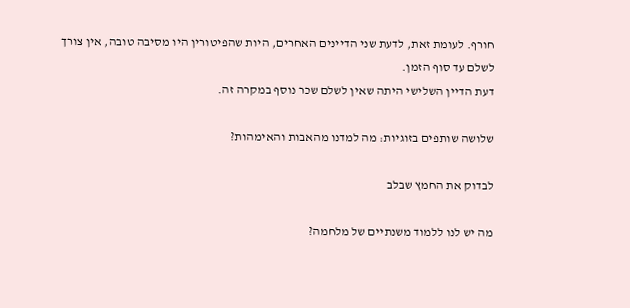חורף. לעומת זאת, לדעת שני הדיינים האחרים, היות שהפיטורין היו מסיבה טובה, אין צורך לשלם עד סוף הזמן.
דעת הדיין השלישי היתה שאין לשלם שכר נוסף במקרה זה.

שלושה שותפים בזוגיות: מה למדנו מהאבות והאימהות?

לבדוק את החמץ שבלב

מה יש לנו ללמוד משנתיים של מלחמה?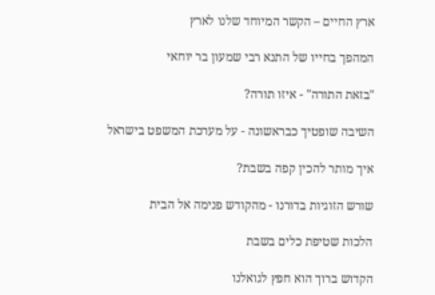ארץ החיים – הקשר המיוחד שלנו לארץ

המהפך בחייו של התנא רבי שמעון בר יוחאי

"בזאת התורה" - איזו תורה?

השיבה שופטיך כבראשונה - על מערכת המשפט בישראל

איך מותר להכין קפה בשבת?

שורש הזוגיות בדורנו - מהקודש פנימה אל הבית

הלכות שטיפת כלים בשבת

הקדוש ברוך הוא חפץ לגואלנו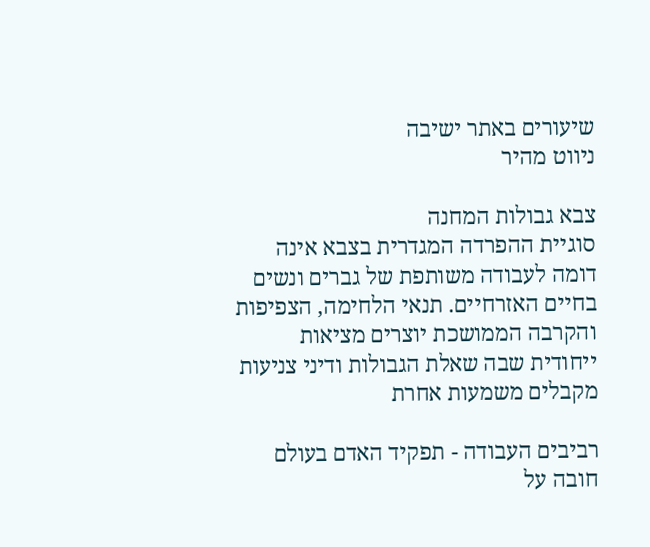שיעורים באתר ישיבה
ניווט מהיר

צבא גבולות המחנה
סוגיית ההפרדה המגדרית בצבא אינה דומה לעבודה משותפת של גברים ונשים בחיים האזרחיים. תנאי הלחימה, הצפיפות והקרבה הממושכת יוצרים מציאות ייחודית שבה שאלת הגבולות ודיני צניעות מקבלים משמעות אחרת

רביבים העבודה - תפקיד האדם בעולם
חובה על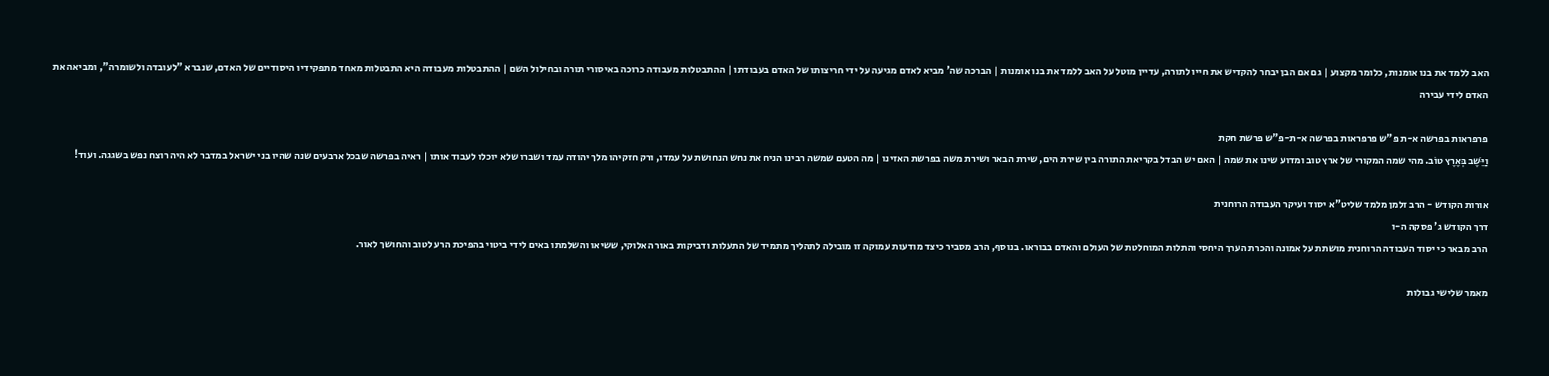האב ללמד את בנו אומנות, כלומר מקצוע | גם אם הבן יבחר להקדיש את חייו לתורה, עדיין מוטל על האב ללמד את בנו אומנות | הברכה שה' מביא לאדם מגיעה על ידי חריצותו של האדם בעבודתו | ההתבטלות מעבודה כרוכה באיסורי תורה ובחילול השם | ההתבטלות מעבודה היא התבטלות מאחד מתפקידיו היסודיים של האדם, שנברא "לעובדה ולשומרה", ומביאה את האדם לידי עבירה

פרפראות בפרשה א-ת פ"ש פרפראות בפרשה א-ת-פ"ש פרשת חקת
וַיֵּשֶׁב בְּאֶרֶץ טוֹב. מהי שמה המקורי של ארץ טוב ומדוע שינו את שמה | האם יש הבדל בקריאת התורה בין שירת הים, שירת הבאר ושירת משה בפרשת האזינו | מה הטעם שמשה רבינו הניח את נחש הנחושת על עמדו, ורק חזקיהו מלך יהודה עמד ושברו שלא יוכלו לעבוד אותו | ראיה בפרשה שבכל ארבעים שנה שהיו בני ישראל במדבר לא היה רוצח נפש בשגגה. ועוד!

אורות הקודש - הרב זלמן מלמד שליט"א יסוד ועיקר העבודה הרוחנית
דרך הקודש ג' פסקה ה-ו
הרב מבאר כי יסוד העבודה הרוחנית מושתת על אמונה והכרת הערך היחסי והתלות המוחלטת של העולם והאדם בבוראו. בנוסף, הרב מסביר כיצד מודעות עמוקה זו מובילה לתהליך מתמיד של התעלות ודביקות באור האלוקי, ששיאו והשלמתו באים לידי ביטוי בהפיכת הרע לטוב והחושך לאור.

מאמר שלישי גבולות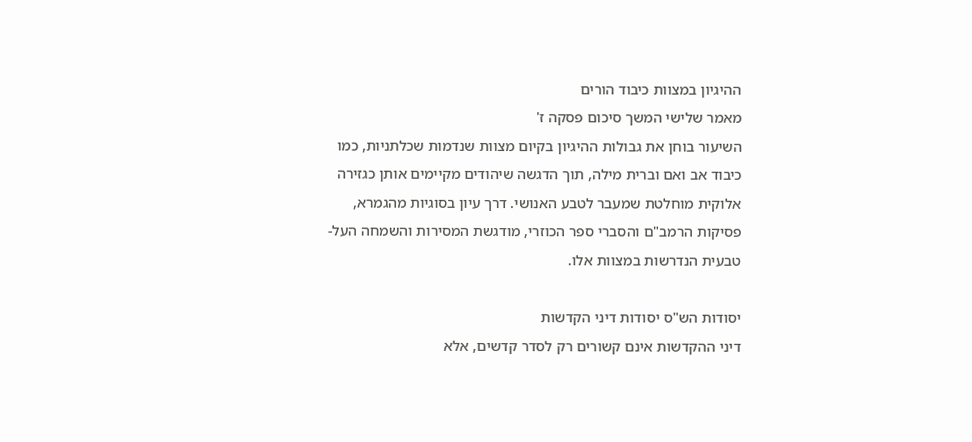ההיגיון במצוות כיבוד הורים
מאמר שלישי המשך סיכום פסקה ז'
השיעור בוחן את גבולות ההיגיון בקיום מצוות שנדמות שכלתניות, כמו כיבוד אב ואם וברית מילה, תוך הדגשה שיהודים מקיימים אותן כגזירה אלוקית מוחלטת שמעבר לטבע האנושי. דרך עיון בסוגיות מהגמרא, פסיקות הרמב"ם והסברי ספר הכוזרי, מודגשת המסירות והשמחה העל-טבעית הנדרשות במצוות אלו.

יסודות הש"ס יסודות דיני הקדשות
דיני ההקדשות אינם קשורים רק לסדר קדשים, אלא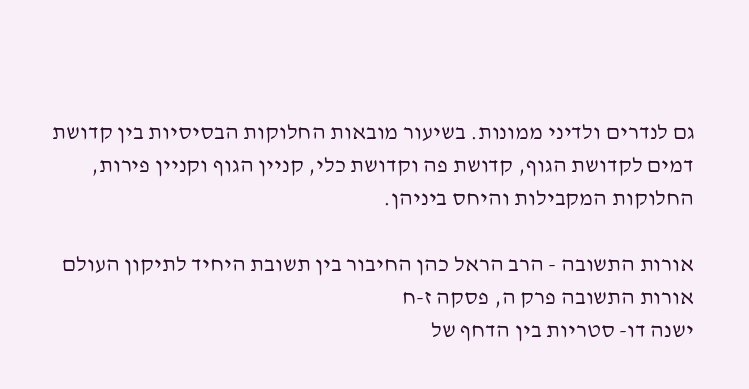גם לנדרים ולדיני ממונות. בשיעור מובאות החלוקות הבסיסיות בין קדושת דמים לקדושת הגוף, קדושת פה וקדושת כלי, קניין הגוף וקניין פירות, החלוקות המקבילות והיחס ביניהן.

אורות התשובה - הרב הראל כהן החיבור בין תשובת היחיד לתיקון העולם
אורות התשובה פרק ה, פסקה ז-ח
ישנה דו- סטריות בין הדחף של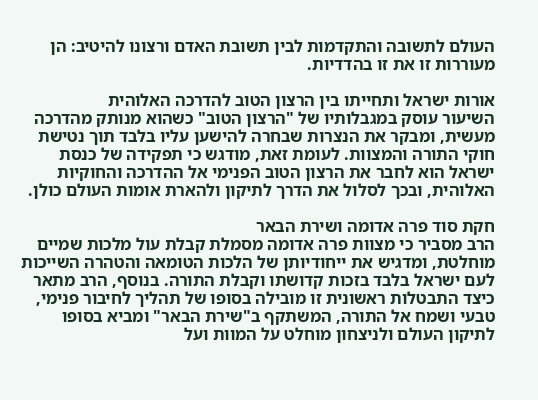העולם לתשובה והתקדמות לבין תשובת האדם ורצונו להיטיב: הן מעוררות זו את זו בהדדיות.

אורות ישראל ותחייתו בין הרצון הטוב להדרכה האלוהית
השיעור עוסק במגבלותיו של "הרצון הטוב" כשהוא מנותק מהדרכה מעשית, ומבקר את הנצרות שבחרה להישען עליו בלבד תוך נטישת חוקי התורה והמצוות. לעומת זאת, מודגש כי תפקידה של כנסת ישראל הוא לחבר את הרצון הטוב הפנימי אל ההדרכה והחוקיות האלוהית, ובכך לסלול את הדרך לתיקון ולהארת אומות העולם כולן.

חקת סוד פרה אדומה ושירת הבאר
הרב מסביר כי מצוות פרה אדומה מסמלת קבלת עול מלכות שמיים מוחלטת, ומדגיש את ייחודיותן של הלכות הטומאה והטהרה השייכות לעם ישראל בלבד בזכות קדושתו וקבלת התורה. בנוסף, הרב מתאר כיצד התבטלות ראשונית זו מובילה בסופו של תהליך לחיבור פנימי, טבעי ושמח אל התורה, המשתקף ב"שירת הבאר" ומביא בסופו לתיקון העולם ולניצחון מוחלט על המוות ועל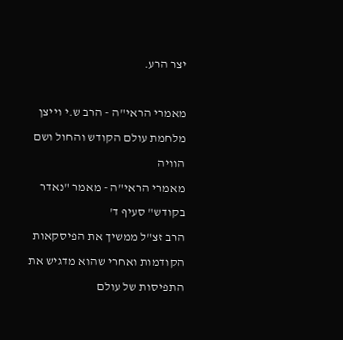יצר הרע.

מאמרי הראי"ה - הרב ש.י וייצן מלחמת עולם הקודש והחול ושם הוויה
מאמרי הראי"ה - מאמר "נאדר בקודש" סעיף ד'
הרב זצ"ל ממשיך את הפיסקאות הקודמות ואחרי שהוא מדגיש את התפיסות של עולם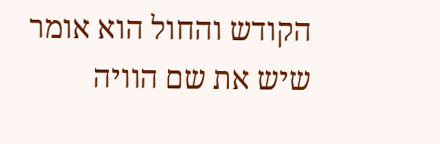הקודש והחול הוא אומר שיש את שם הוויה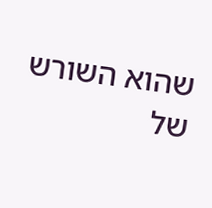שהוא השורש של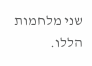שני מלחמות הללו.